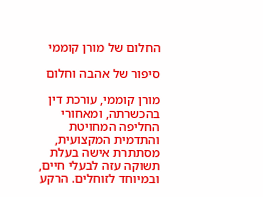החלום של מורן קוממי

סיפור של אהבה וחלום

מורן קוממי, עורכת דין בהכשרתה, ומאחורי החליפה המחויטת והתדמית המקצועית, מסתתרת אישה בעלת תשוקה עזה לבעלי חיים, ובמיוחד לזוחלים. הרקע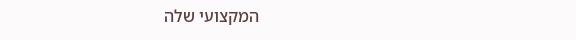המקצועי שלה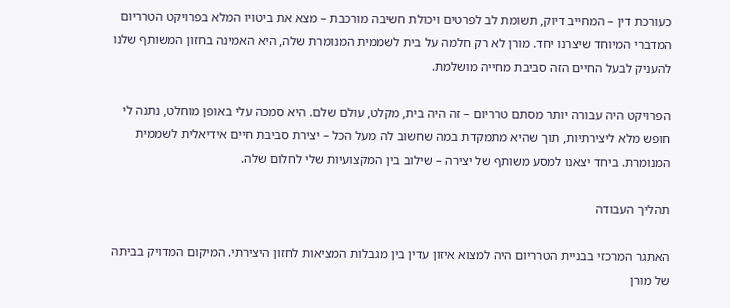כעורכת דין – המחייב דיוק, תשומת לב לפרטים ויכולת חשיבה מורכבת – מצא את ביטויו המלא בפרויקט הטרריום המדברי המיוחד שיצרנו יחד. מורן לא רק חלמה על בית לשממית המנומרת שלה, היא האמינה בחזון המשותף שלנו להעניק לבעל החיים הזה סביבת מחייה מושלמת.

הפרויקט היה עבורה יותר מסתם טרריום – זה היה בית, מקלט, עולם שלם. היא סמכה עלי באופן מוחלט, נתנה לי חופש מלא ליצירתיות, תוך שהיא מתמקדת במה שחשוב לה מעל הכל – יצירת סביבת חיים אידיאלית לשממית המנומרת. ביחד יצאנו למסע משותף של יצירה – שילוב בין המקצועיות שלי לחלום שלה.

תהליך העבודה

האתגר המרכזי בבניית הטרריום היה למצוא איזון עדין בין מגבלות המציאות לחזון היצירתי. המיקום המדויק בביתה של מורן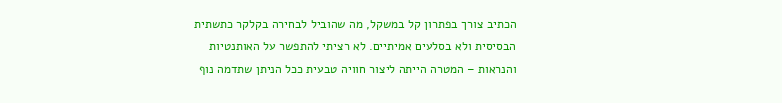הכתיב צורך בפתרון קל במשקל, מה שהוביל לבחירה בקלקר כתשתית הבסיסית ולא בסלעים אמיתיים. לא רציתי להתפשר על האותנטיות והנראות – המטרה הייתה ליצור חוויה טבעית ככל הניתן שתדמה נוף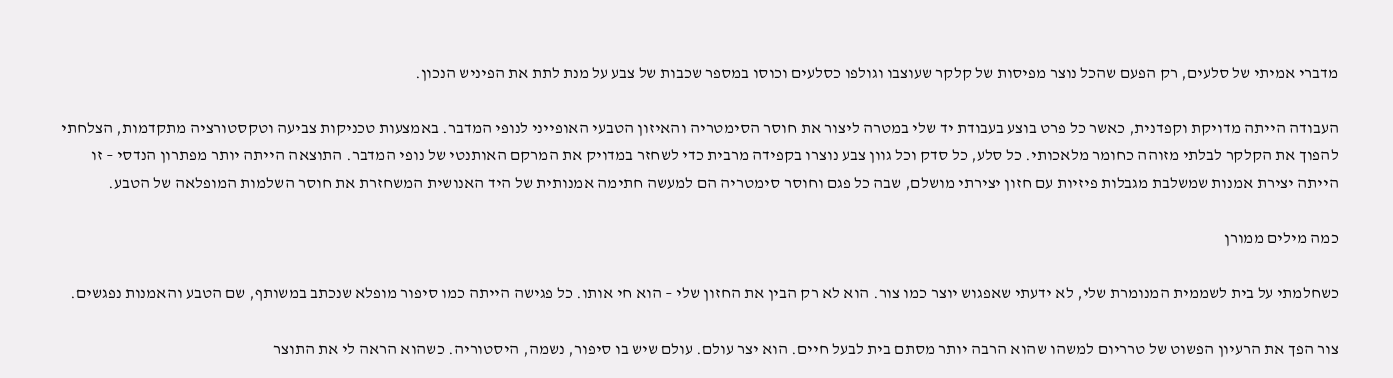מדברי אמיתי של סלעים, רק הפעם שהכל נוצר מפיסות של קלקר שעוצבו וגולפו כסלעים וכוסו במספר שכבות של צבע על מנת לתת את הפיניש הנכון.

העבודה הייתה מדויקת וקפדנית, כאשר כל פרט בוצע בעבודת יד שלי במטרה ליצור את חוסר הסימטריה והאיזון הטבעי האופייני לנופי המדבר. באמצעות טכניקות צביעה וטקסטורציה מתקדמות, הצלחתי להפוך את הקלקר לבלתי מזוהה כחומר מלאכותי. כל סלע, כל סדק וכל גוון צבע נוצרו בקפידה מרבית כדי לשחזר במדויק את המרקם האותנטי של נופי המדבר. התוצאה הייתה יותר מפתרון הנדסי – זו הייתה יצירת אמנות שמשלבת מגבלות פיזיות עם חזון יצירתי מושלם, שבה כל פגם וחוסר סימטריה הם למעשה חתימה אמנותית של היד האנושית המשחזרת את חוסר השלמות המופלאה של הטבע.

כמה מילים ממורן

כשחלמתי על בית לשממית המנומרת שלי, לא ידעתי שאפגוש יוצר כמו צור. הוא לא רק הבין את החזון שלי – הוא חי אותו. כל פגישה הייתה כמו סיפור מופלא שנכתב במשותף, שם הטבע והאמנות נפגשים.

צור הפך את הרעיון הפשוט של טרריום למשהו שהוא הרבה יותר מסתם בית לבעל חיים. הוא יצר עולם. עולם שיש בו סיפור, נשמה, היסטוריה. כשהוא הראה לי את התוצר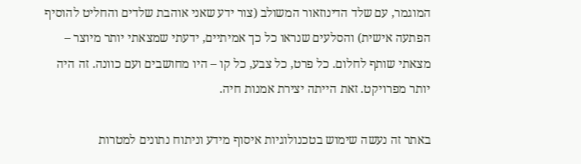המוגמר, עם שלד הדינוזאור המשולב (צור ידע שאני אוהבת שלדים והחליט להוסיף הפתעה אישית) והסלעים שנראו כל כך אמיתיים, ידעתי שמצאתי יותר מיוצר – מצאתי שותף לחלום. כל פרט, כל צבע, כל קו – היו מחושבים ועם כוונה. זה היה יותר מפרויקט. זאת הייתה יצירת אמנות חיה.

באתר זה נעשה שימוש בטכנולוגיות איסוף מידע וניתוח נתונים למטרות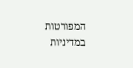המפורטות במדיניות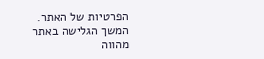הפרטיות של האתר. המשך הגלישה באתר מהווה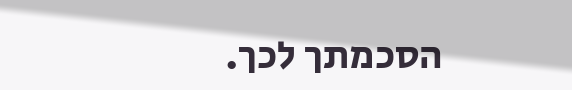הסכמתך לכך.